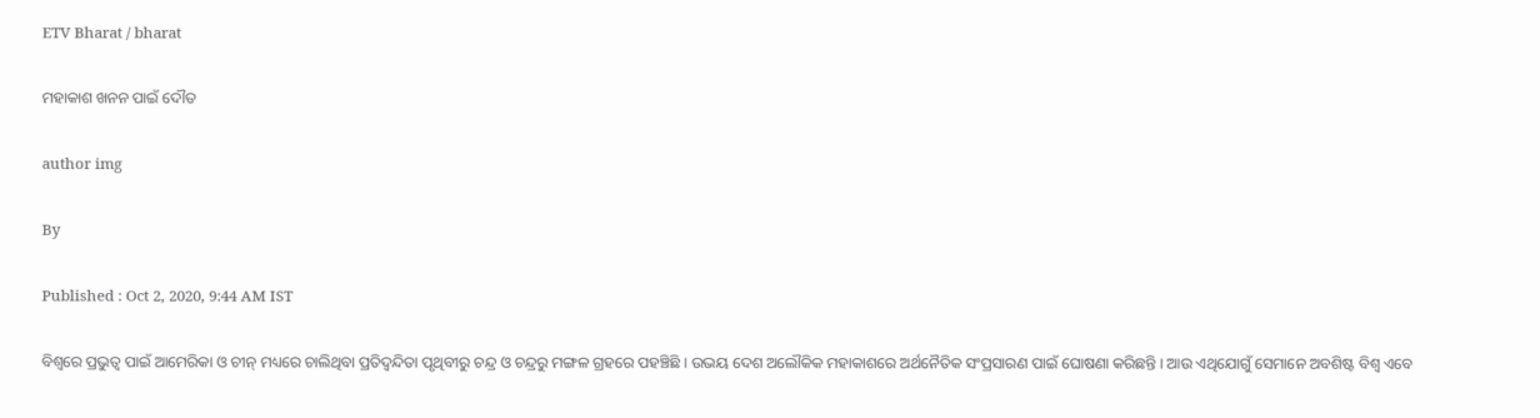ETV Bharat / bharat

ମହାକାଶ ଖନନ ପାଇଁ ଦୌଡ

author img

By

Published : Oct 2, 2020, 9:44 AM IST

ବିଶ୍ବରେ ପ୍ରଭୁତ୍ବ ପାଇଁ ଆମେରିକା ଓ ଚୀନ୍ ମଧ୍ୟରେ ଚାଲିଥିବା ପ୍ରତିଦ୍ବନ୍ଦିତା ପୃଥିବୀରୁ ଚନ୍ଦ୍ର ଓ ଚନ୍ଦ୍ରରୁ ମଙ୍ଗଳ ଗ୍ରହରେ ପହଞ୍ଚିଛି । ଉଭୟ ଦେଶ ଅଲୌକିକ ମହାକାଶରେ ଅର୍ଥନୈତିକ ସଂପ୍ରସାରଣ ପାଇଁ ଘୋଷଣା କରିଛନ୍ତି । ଆଉ ଏଥିଯୋଗୁଁ ସେମାନେ ଅବଶିଷ୍ଟ ବିଶ୍ବ ଏବେ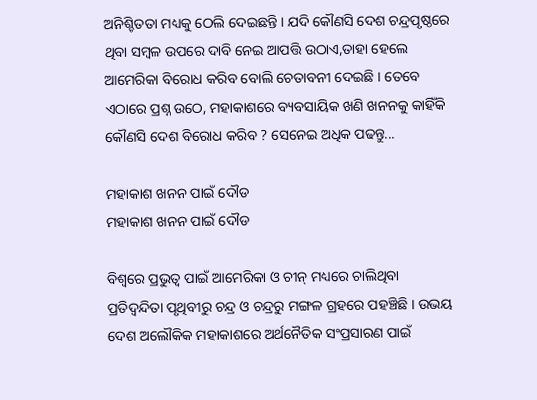ଅନିଶ୍ଚିତତା ମଧ୍ୟକୁ ଠେଲି ଦେଇଛନ୍ତି । ଯଦି କୌଣସି ଦେଶ ଚନ୍ଦ୍ରପୃଷ୍ଠରେ ଥିବା ସମ୍ବଳ ଉପରେ ଦାବି ନେଇ ଆପତ୍ତି ଉଠାଏ,ତାହା ହେଲେ ଆମେରିକା ବିରୋଧ କରିବ ବୋଲି ଚେତାବନୀ ଦେଇଛି । ତେବେ ଏଠାରେ ପ୍ରଶ୍ନ ଉଠେ, ମହାକାଶରେ ବ୍ୟବସାୟିକ ଖଣି ଖନନକୁ କାହିଁକି କୌଣସି ଦେଶ ବିରୋଧ କରିବ ? ସେନେଇ ଅଧିକ ପଢନ୍ତୁ...

ମହାକାଶ ଖନନ ପାଇଁ ଦୌଡ
ମହାକାଶ ଖନନ ପାଇଁ ଦୌଡ

ବିଶ୍ବରେ ପ୍ରଭୁତ୍ବ ପାଇଁ ଆମେରିକା ଓ ଚୀନ୍ ମଧ୍ୟରେ ଚାଲିଥିବା ପ୍ରତିଦ୍ବନ୍ଦିତା ପୃଥିବୀରୁ ଚନ୍ଦ୍ର ଓ ଚନ୍ଦ୍ରରୁ ମଙ୍ଗଳ ଗ୍ରହରେ ପହଞ୍ଚିଛି । ଉଭୟ ଦେଶ ଅଲୌକିକ ମହାକାଶରେ ଅର୍ଥନୈତିକ ସଂପ୍ରସାରଣ ପାଇଁ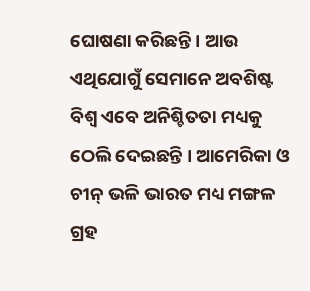ଘୋଷଣା କରିଛନ୍ତି । ଆଉ ଏଥିଯୋଗୁଁ ସେମାନେ ଅବଶିଷ୍ଟ ବିଶ୍ବ ଏବେ ଅନିଶ୍ଚିତତା ମଧ୍ୟକୁ ଠେଲି ଦେଇଛନ୍ତି । ଆମେରିକା ଓ ଚୀନ୍ ଭଳି ଭାରତ ମଧ୍ୟ ମଙ୍ଗଳ ଗ୍ରହ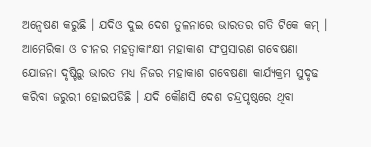ଅନ୍ବେଷଣ କରୁଛି । ଯଦିଓ ଦୁଇ ଦେଶ ତୁଳନାରେ ଭାରତର ଗତି ଟିକେ କମ୍ । ଆମେରିକା ଓ ଚୀନର ମହତ୍ବାକାଂକ୍ଷୀ ମହାକାଶ ସଂପ୍ରସାରଣ ଗବେଷଣା ଯୋଜନା ଦୃଷ୍ଟିରୁ ଭାରତ ମଧ୍ୟ ନିଜର ମହାକାଶ ଗବେଷଣା କାର୍ଯ୍ୟକ୍ରମ ସୁଦୃଢ କରିବା ଜରୁରୀ ହୋଇପଡିଛି । ଯଦି କୌଣସି ଦେଶ ଚନ୍ଦ୍ରପୃଷ୍ଠରେ ଥିବା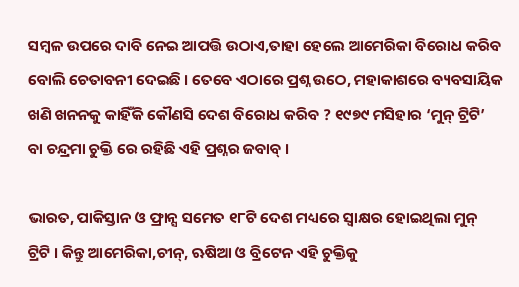ସମ୍ବଳ ଉପରେ ଦାବି ନେଇ ଆପତ୍ତି ଉଠାଏ,ତାହା ହେଲେ ଆମେରିକା ବିରୋଧ କରିବ ବୋଲି ଚେତାବନୀ ଦେଇଛି । ତେବେ ଏଠାରେ ପ୍ରଶ୍ନ ଉଠେ, ମହାକାଶରେ ବ୍ୟବସାୟିକ ଖଣି ଖନନକୁ କାହିଁକି କୌଣସି ଦେଶ ବିରୋଧ କରିବ ? ୧୯୭୯ ମସିହାର ‘ମୁନ୍ ଟ୍ରିଟି’ ବା ଚନ୍ଦ୍ରମା ଚୁକ୍ତି ରେ ରହିଛି ଏହି ପ୍ରଶ୍ନର ଜବାବ୍ ।

ଭାରତ, ପାକିସ୍ତାନ ଓ ଫ୍ରାନ୍ସ ସମେତ ୧୮ଟି ଦେଶ ମଧ୍ୟରେ ସ୍ବାକ୍ଷର ହୋଇଥିଲା ମୁନ୍ ଟ୍ରିଟି । କିନ୍ତୁ ଆମେରିକା,ଚୀନ୍‌, ଋଷିଆ ଓ ବ୍ରିଟେନ ଏହି ଚୁକ୍ତିକୁ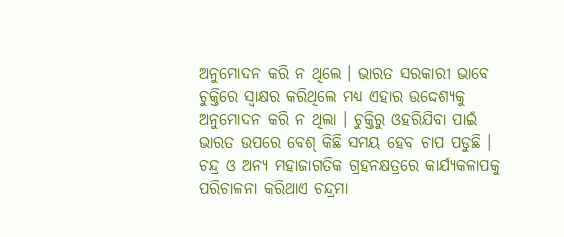ଅନୁମୋଦନ କରି ନ ଥିଲେ । ଭାରତ ସରକାରୀ ଭାବେ ଚୁକ୍ତିରେ ସ୍ବାକ୍ଷର କରିଥିଲେ ମଧ୍ୟ ଏହାର ଉଦ୍ଦେଶ୍ୟକୁ ଅନୁମୋଦନ କରି ନ ଥିଲା । ଚୁକ୍ତିରୁ ଓହରିଯିବା ପାଇଁ ଭାରତ ଉପରେ ବେଶ୍ କିଛି ସମୟ ହେବ ଚାପ ପଡୁଛି । ଚନ୍ଦ୍ର ଓ ଅନ୍ୟ ମହାଜାଗତିକ ଗ୍ରହନକ୍ଷତ୍ରରେ କାର୍ଯ୍ୟକଳାପକୁ ପରିଚାଳନା କରିଥାଏ ଚନ୍ଦ୍ରମା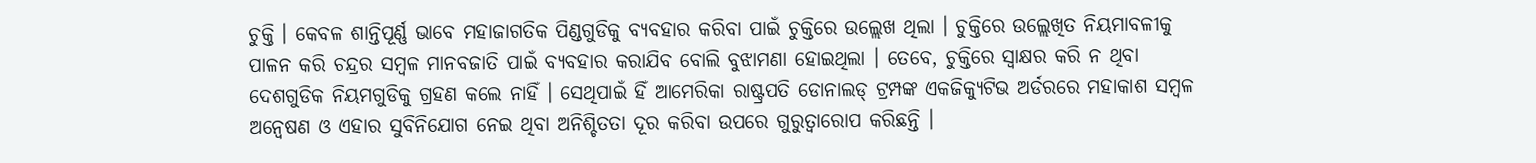ଚୁକ୍ତି । କେବଳ ଶାନ୍ତିପୂର୍ଣ୍ଣ ଭାବେ ମହାଜାଗତିକ ପିଣ୍ଡଗୁଡିକୁ ବ୍ୟବହାର କରିବା ପାଇଁ ଚୁକ୍ତିରେ ଉଲ୍ଲେଖ ଥିଲା । ଚୁକ୍ତିରେ ଉଲ୍ଲେଖିତ ନିୟମାବଳୀକୁ ପାଳନ କରି ଚନ୍ଦ୍ରର ସମ୍ବଳ ମାନବଜାତି ପାଇଁ ବ୍ୟବହାର କରାଯିବ ବୋଲି ବୁଝାମଣା ହୋଇଥିଲା । ତେବେ, ଚୁକ୍ତିରେ ସ୍ବାକ୍ଷର କରି ନ ଥିବା ଦେଶଗୁଡିକ ନିୟମଗୁଡିକୁ ଗ୍ରହଣ କଲେ ନାହିଁ । ସେଥିପାଇଁ ହିଁ ଆମେରିକା ରାଷ୍ଟ୍ରପତି ଡୋନାଲଡ୍ ଟ୍ରମ୍ପଙ୍କ ଏକଜିକ୍ୟୁଟିଭ ଅର୍ଡରରେ ମହାକାଶ ସମ୍ବଳ ଅନ୍ବେଷଣ ଓ ଏହାର ସୁବିନିଯୋଗ ନେଇ ଥିବା ଅନିଶ୍ଚିତତା ଦୂର କରିବା ଉପରେ ଗୁରୁତ୍ବାରୋପ କରିଛନ୍ତି ।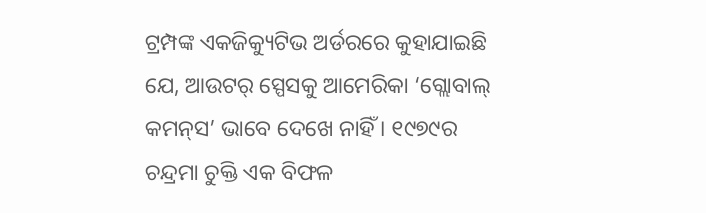ଟ୍ରମ୍ପଙ୍କ ଏକଜିକ୍ୟୁଟିଭ ଅର୍ଡରରେ କୁହାଯାଇଛି ଯେ, ଆଉଟର୍ ସ୍ପେସକୁ ଆମେରିକା ‘ଗ୍ଲୋବାଲ୍ କମନ୍‌ସ’ ଭାବେ ଦେଖେ ନାହିଁ । ୧୯୭୯ର ଚନ୍ଦ୍ରମା ଚୁକ୍ତି ଏକ ବିଫଳ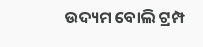ଉଦ୍ୟମ ବୋଲି ଟ୍ରମ୍ପ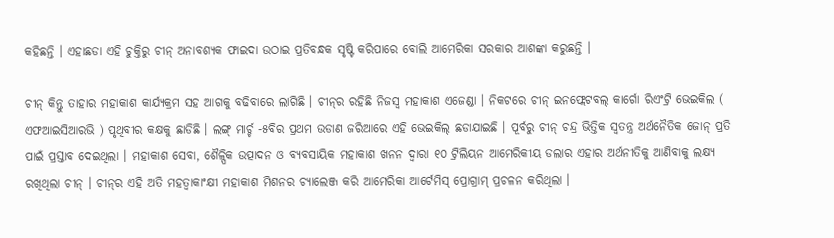କହିଛନ୍ତି । ଏହାଛଡା ଏହି ଚୁକ୍ତିରୁ ଚୀନ୍ ଅନାବଶ୍ୟକ ଫାଇଦା ଉଠାଇ ପ୍ରତିବନ୍ଧକ ସୃଷ୍ଟି କରିପାରେ ବୋଲି ଆମେରିକା ସରକାର ଆଶଙ୍କା କରୁଛନ୍ତି ।

ଚୀନ୍ କିନ୍ତୁ ତାହାର ମହାକାଶ କାର୍ଯ୍ୟକ୍ରମ ସହ ଆଗକୁ ବଢିବାରେ ଲାଗିଛି । ଚୀନ୍‌ର ରହିଛି ନିଜସ୍ବ ମହାକାଶ ଏଜେଣ୍ଡା । ନିକଟରେ ଚୀନ୍ ଇନଫ୍ଲେଟବଲ୍ କାର୍ଗୋ ରିଏଂଟ୍ରି ଭେଇକିଲ ( ଏଫଆଇସିଆରଭି ) ପୃଥିବୀର କକ୍ଷକୁ ଛାଡିଛି । ଲଙ୍ଗ୍ ମାର୍ଚ୍ଚ -୫ବିର ପ୍ରଥମ ଉଡାଣ ଜରିଆରେ ଏହି ଭେଇକିଲ୍ ଛଡାଯାଇଛି । ପୂର୍ବରୁ ଚୀନ୍ ଚନ୍ଦ୍ର ଭିତ୍ତିକ ସ୍ବତନ୍ତ୍ର ଅର୍ଥନୈତିକ ଜୋନ୍ ପ୍ରତି ପାଇଁ ପ୍ରସ୍ତାବ ଦେଇଥିଲା । ମହାକାଶ ସେବା, ଶୈଳ୍ପିକ ଉତ୍ପାଦନ ଓ ବ୍ୟବସାୟିକ ମହାକାଶ ଖନନ ଦ୍ବାରା ୧୦ ଟ୍ରିଲିୟନ ଆମେରିକୀୟ ଡଲାର ଏହାର ଅର୍ଥନୀତିକୁ ଆଣିବାକୁ ଲକ୍ଷ୍ୟ ରଖିଥିଲା ଚୀନ୍ । ଚୀନ୍‌ର ଏହି ଅତି ମହତ୍ବାକାଂକ୍ଷୀ ମହାକାଶ ମିଶନର ଚ୍ୟାଲେଞ୍ଜ କରି ଆମେରିକା ଆର୍ଟେମିସ୍ ପ୍ରୋଗ୍ରାମ୍ ପ୍ରଚଳନ କରିଥିଲା ।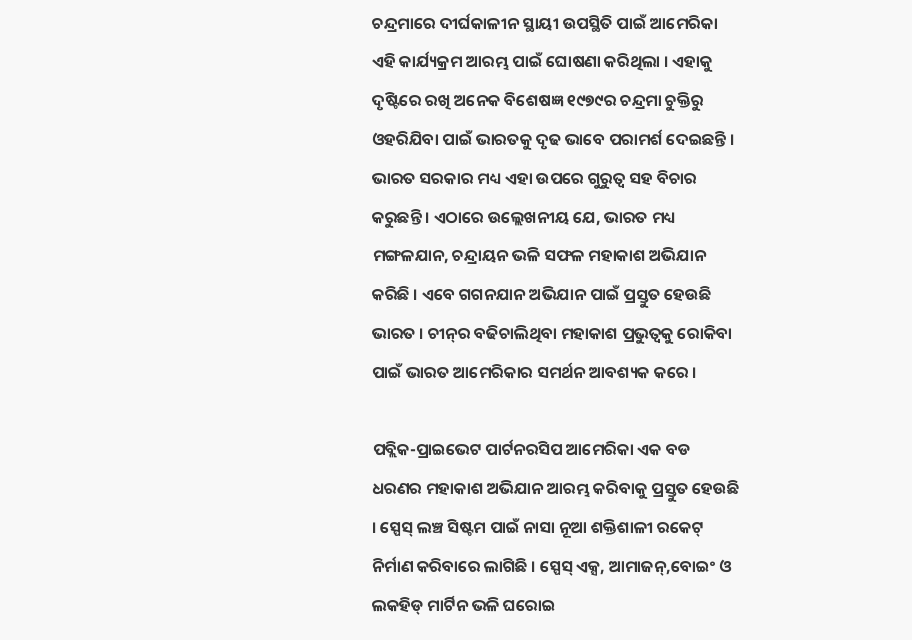ଚନ୍ଦ୍ରମାରେ ଦୀର୍ଘକାଳୀନ ସ୍ଥାୟୀ ଉପସ୍ଥିତି ପାଇଁ ଆମେରିକା ଏହି କାର୍ଯ୍ୟକ୍ରମ ଆରମ୍ଭ ପାଇଁ ଘୋଷଣା କରିଥିଲା । ଏହାକୁ ଦୃଷ୍ଟିରେ ରଖି ଅନେକ ବିଶେଷଜ୍ଞ ୧୯୭୯ର ଚନ୍ଦ୍ରମା ଚୁକ୍ତିରୁ ଓହରିଯିବା ପାଇଁ ଭାରତକୁ ଦୃଢ ଭାବେ ପରାମର୍ଶ ଦେଇଛନ୍ତି । ଭାରତ ସରକାର ମଧ୍ୟ ଏହା ଉପରେ ଗୁରୁତ୍ବ ସହ ବିଚାର କରୁଛନ୍ତି । ଏଠାରେ ଉଲ୍ଲେଖନୀୟ ଯେ, ଭାରତ ମଧ୍ୟ ମଙ୍ଗଳଯାନ, ଚନ୍ଦ୍ରାୟନ ଭଳି ସଫଳ ମହାକାଶ ଅଭିଯାନ କରିଛି । ଏବେ ଗଗନଯାନ ଅଭିଯାନ ପାଇଁ ପ୍ରସ୍ତୁତ ହେଉଛି ଭାରତ । ଚୀନ୍‌ର ବଢିଚାଲିଥିବା ମହାକାଶ ପ୍ରଭୁତ୍ବକୁ ରୋକିବା ପାଇଁ ଭାରତ ଆମେରିକାର ସମର୍ଥନ ଆବଶ୍ୟକ କରେ ।

ପବ୍ଲିକ-ପ୍ରାଇଭେଟ ପାର୍ଟନରସିପ ଆମେରିକା ଏକ ବଡ ଧରଣର ମହାକାଶ ଅଭିଯାନ ଆରମ୍ଭ କରିବାକୁ ପ୍ରସ୍ତୁତ ହେଉଛି । ସ୍ପେସ୍ ଲଞ୍ଚ ସିଷ୍ଟମ ପାଇଁ ନାସା ନୂଆ ଶକ୍ତିଶାଳୀ ରକେଟ୍ ନିର୍ମାଣ କରିବାରେ ଲାଗିଛି । ସ୍ପେସ୍ ଏକ୍ସ, ଆମାଜନ୍‌,ବୋଇଂ ଓ ଲକହିଡ୍ ମାର୍ଟିନ ଭଳି ଘରୋଇ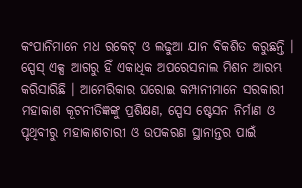କଂପାନିମାନେ ମଧ ରକେଟ୍ ଓ ଲଢୁଆ ଯାନ ବିକଶିତ କରୁଛନ୍ତି । ସ୍ପେସ୍ ଏକ୍ସ ଆଗରୁ ହିଁ ଏକାଧିକ ଅପରେସନାଲ ମିଶନ ଆରମ୍ଭ କରିସାରିଛି । ଆମେରିକାର ଘରୋଇ କମ୍ପାନୀମାନେ ସରକାରୀ ମହାକାଶ କୂଟନୀତିଜ୍ଞଙ୍କୁ ପ୍ରଶିକ୍ଷଣ, ସ୍ପେସ ଷ୍ଟେସନ ନିର୍ମାଣ ଓ ପୃଥିବୀରୁ ମହାକାଶଚାରୀ ଓ ଉପକରଣ ସ୍ଥାନାନ୍ତର ପାଇଁ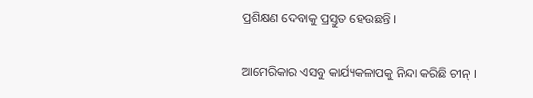ପ୍ରଶିକ୍ଷଣ ଦେବାକୁ ପ୍ରସ୍ତୁତ ହେଉଛନ୍ତି ।

ଆମେରିକାର ଏସବୁ କାର୍ଯ୍ୟକଳାପକୁ ନିନ୍ଦା କରିଛି ଚୀନ୍ ।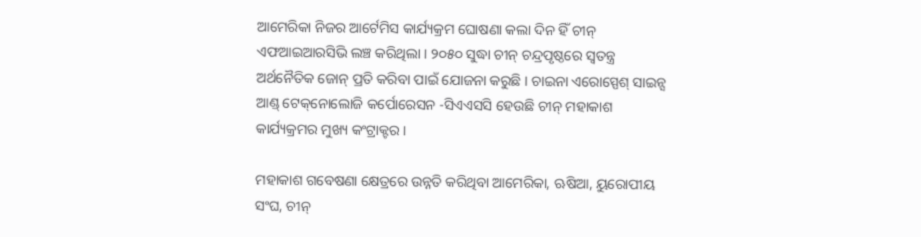ଆମେରିକା ନିଜର ଆର୍ଟେମିସ କାର୍ଯ୍ୟକ୍ରମ ଘୋଷଣା କଲା ଦିନ ହିଁ ଚୀନ୍ ଏଫଆଇଆରସିଭି ଲଞ୍ଚ କରିଥିଲା । ୨୦୫୦ ସୁଦ୍ଧା ଚୀନ୍ ଚନ୍ଦ୍ରପୃଷ୍ଠରେ ସ୍ବତନ୍ତ୍ର ଅର୍ଥନୈତିକ ଜୋନ୍ ପ୍ରତି କରିବା ପାଇଁ ଯୋଜନା କରୁଛି । ଚାଇନା ଏରୋସ୍ପେଶ୍ ସାଇନ୍ସ ଆଣ୍ଡ୍ ଟେକ୍‌ନୋଲୋଜି କର୍ପୋରେସନ -ସିଏଏସସି ହେଉଛି ଚୀନ୍ ମହାକାଶ କାର୍ଯ୍ୟକ୍ରମର ମୁଖ୍ୟ କଂଟ୍ରାକ୍ଟର ।

ମହାକାଶ ଗବେଷଣା କ୍ଷେତ୍ରରେ ଉନ୍ନତି କରିଥିବା ଆମେରିକା, ଋଷିଆ, ୟୁରୋପୀୟ ସଂଘ, ଚୀନ୍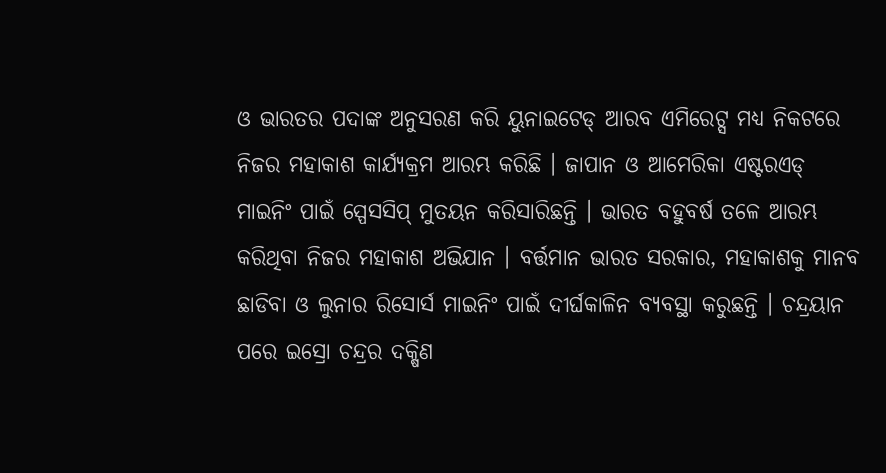ଓ ଭାରତର ପଦାଙ୍କ ଅନୁସରଣ କରି ୟୁନାଇଟେଡ୍ ଆରବ ଏମିରେଟ୍ସ ମଧ୍ୟ ନିକଟରେ ନିଜର ମହାକାଶ କାର୍ଯ୍ୟକ୍ରମ ଆରମ୍ଭ କରିଛି । ଜାପାନ ଓ ଆମେରିକା ଏଷ୍ଟରଏଡ୍ ମାଇନିଂ ପାଇଁ ସ୍ପେସସିପ୍ ମୁତୟନ କରିସାରିଛନ୍ତି । ଭାରତ ବହୁବର୍ଷ ତଳେ ଆରମ୍ଭ କରିଥିବା ନିଜର ମହାକାଶ ଅଭିଯାନ । ବର୍ତ୍ତମାନ ଭାରତ ସରକାର, ମହାକାଶକୁ ମାନବ ଛାଡିବା ଓ ଲୁନାର ରିସୋର୍ସ ମାଇନିଂ ପାଇଁ ଦୀର୍ଘକାଳିନ ବ୍ୟବସ୍ଥା କରୁଛନ୍ତି । ଚନ୍ଦ୍ରୟାନ ପରେ ଇସ୍ରୋ ଚନ୍ଦ୍ରର ଦକ୍ଷିଣ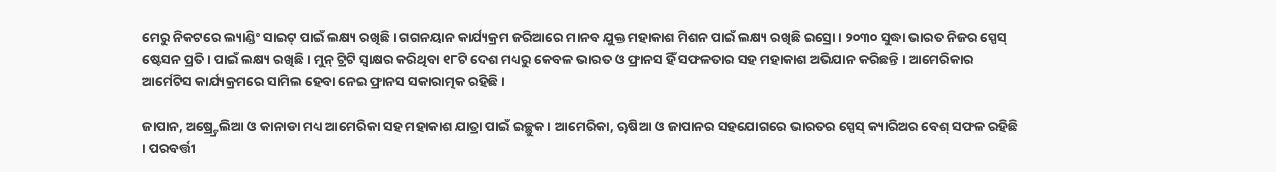ମେରୁ ନିକଟରେ ଲ୍ୟାଣ୍ଡିଂ ସାଇଟ୍ ପାଇଁ ଲକ୍ଷ୍ୟ ରଖିଛି । ଗଗନୟାନ କାର୍ଯ୍ୟକ୍ରମ ଜରିଆରେ ମାନବ ଯୁକ୍ତ ମହାକାଶ ମିଶନ ପାଇଁ ଲକ୍ଷ୍ୟ ରଖିଛି ଇସ୍ରୋ । ୨୦୩୦ ସୁଦ୍ଧା ଭାରତ ନିଜର ସ୍ପେସ୍ ଷ୍ଟେସନ ପ୍ରତି । ପାଇଁ ଲକ୍ଷ୍ୟ ରଖିଛି । ମୁନ୍ ଟ୍ରିଟି ସ୍ୱାକ୍ଷର କରିଥିବା ୧୮ଟି ଦେଶ ମଧ୍ୟରୁ କେବଳ ଭାରତ ଓ ଫ୍ରାନସ ହିଁ ସଫଳତାର ସହ ମହାକାଶ ଅଭିଯାନ କରିଛନ୍ତି । ଆମେରିକାର ଆର୍ମେଟିସ କାର୍ଯ୍ୟକ୍ରମରେ ସାମିଲ ହେବା ନେଇ ଫ୍ରାନସ ସକାରାତ୍ମକ ରହିଛି ।

ଜାପାନ, ଅଷ୍ର୍ଟ୍ରେଲିଆ ଓ କାନାଡା ମଧ୍ୟ ଆମେରିକା ସହ ମହାକାଶ ଯାତ୍ରା ପାଇଁ ଇଚ୍ଛୁକ । ଆମେରିକା, ୠଷିଆ ଓ ଜାପାନର ସହଯୋଗରେ ଭାରତର ସ୍ପେସ୍ କ୍ୟାରିଅର ବେଶ୍ ସଫଳ ରହିଛି । ପରବର୍ତ୍ତୀ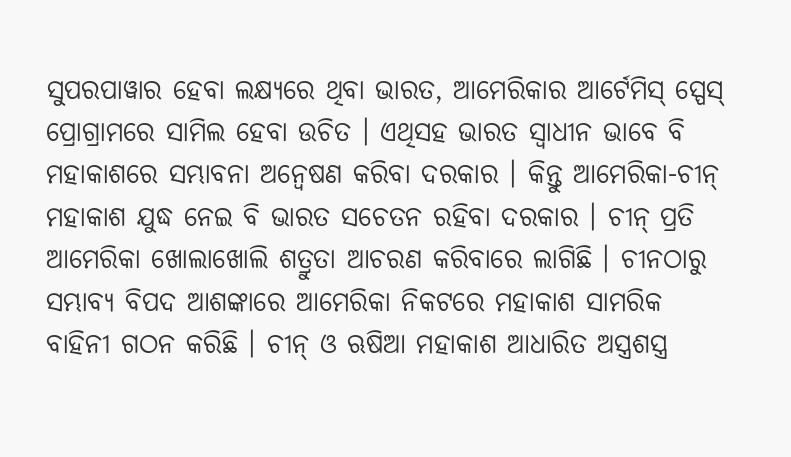ସୁପରପାୱାର ହେବା ଲକ୍ଷ୍ୟରେ ଥିବା ଭାରତ, ଆମେରିକାର ଆର୍ଟେମିସ୍ ସ୍ପେସ୍ ପ୍ରୋଗ୍ରାମରେ ସାମିଲ ହେବା ଉଚିତ । ଏଥିସହ ଭାରତ ସ୍ୱାଧୀନ ଭାବେ ବି ମହାକାଶରେ ସମ୍ଭାବନା ଅନ୍ୱେଷଣ କରିବା ଦରକାର । କିନ୍ତୁ ଆମେରିକା-ଚୀନ୍ ମହାକାଶ ଯୁଦ୍ଧ ନେଇ ବି ଭାରତ ସଚେତନ ରହିବା ଦରକାର । ଚୀନ୍ ପ୍ରତି ଆମେରିକା ଖୋଲାଖୋଲି ଶତ୍ରୁତା ଆଚରଣ କରିବାରେ ଲାଗିଛି । ଚୀନଠାରୁ ସମ୍ଭାବ୍ୟ ବିପଦ ଆଶଙ୍କାରେ ଆମେରିକା ନିକଟରେ ମହାକାଶ ସାମରିକ ବାହିନୀ ଗଠନ କରିଛି । ଚୀନ୍ ଓ ଋଷିଆ ମହାକାଶ ଆଧାରିତ ଅସ୍ତ୍ରଶସ୍ତ୍ର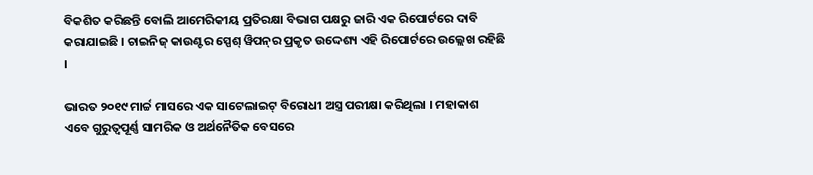ବିକଶିତ କରିଛନ୍ତି ବୋଲି ଆମେରିକୀୟ ପ୍ରତିରକ୍ଷା ବିଭାଗ ପକ୍ଷରୁ ଜାରି ଏକ ରିପୋର୍ଟରେ ଦାବି କରାଯାଇଛି । ଚାଇନିଜ୍ କାଉଣ୍ଟର ସ୍ପେଶ୍ ୱିପନ୍‌ର ପ୍ରକୃତ ଉଦ୍ଦେଶ୍ୟ ଏହି ରିପୋର୍ଟରେ ଉଲ୍ଲେଖ ରହିଛି ।

ଭାରତ ୨୦୧୯ ମାର୍ଚ୍ଚ ମାସରେ ଏକ ସାଟେଲାଇଟ୍ ବିରୋଧୀ ଅସ୍ତ୍ର ପରୀକ୍ଷା କରିଥିଲା । ମହାକାଶ ଏବେ ଗୁରୁତ୍ୱପୂର୍ଣ୍ଣ ସାମରିକ ଓ ଅର୍ଥନୈତିକ ବେସରେ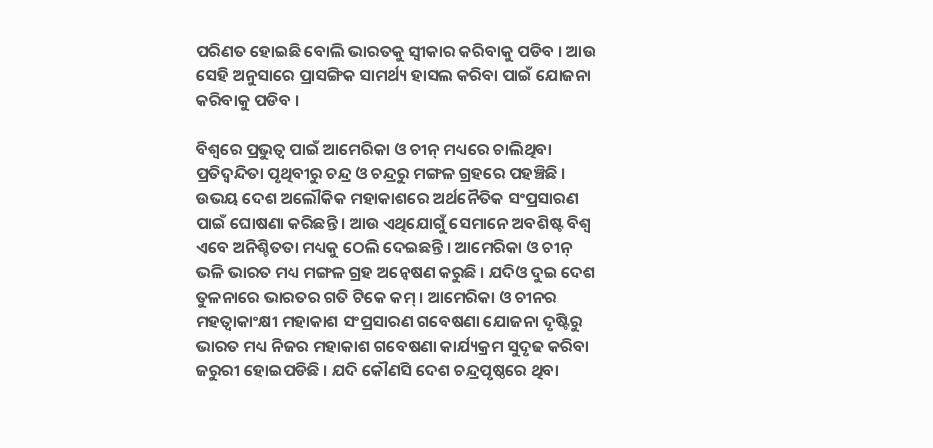ପରିଣତ ହୋଇଛି ବୋଲି ଭାରତକୁ ସ୍ୱୀକାର କରିବାକୁ ପଡିବ । ଆଉ ସେହି ଅନୁସାରେ ପ୍ରାସଙ୍ଗିକ ସାମର୍ଥ୍ୟ ହାସଲ କରିବା ପାଇଁ ଯୋଜନା କରିବାକୁ ପଡିବ ।

ବିଶ୍ବରେ ପ୍ରଭୁତ୍ବ ପାଇଁ ଆମେରିକା ଓ ଚୀନ୍ ମଧ୍ୟରେ ଚାଲିଥିବା ପ୍ରତିଦ୍ବନ୍ଦିତା ପୃଥିବୀରୁ ଚନ୍ଦ୍ର ଓ ଚନ୍ଦ୍ରରୁ ମଙ୍ଗଳ ଗ୍ରହରେ ପହଞ୍ଚିଛି । ଉଭୟ ଦେଶ ଅଲୌକିକ ମହାକାଶରେ ଅର୍ଥନୈତିକ ସଂପ୍ରସାରଣ ପାଇଁ ଘୋଷଣା କରିଛନ୍ତି । ଆଉ ଏଥିଯୋଗୁଁ ସେମାନେ ଅବଶିଷ୍ଟ ବିଶ୍ବ ଏବେ ଅନିଶ୍ଚିତତା ମଧ୍ୟକୁ ଠେଲି ଦେଇଛନ୍ତି । ଆମେରିକା ଓ ଚୀନ୍ ଭଳି ଭାରତ ମଧ୍ୟ ମଙ୍ଗଳ ଗ୍ରହ ଅନ୍ବେଷଣ କରୁଛି । ଯଦିଓ ଦୁଇ ଦେଶ ତୁଳନାରେ ଭାରତର ଗତି ଟିକେ କମ୍ । ଆମେରିକା ଓ ଚୀନର ମହତ୍ବାକାଂକ୍ଷୀ ମହାକାଶ ସଂପ୍ରସାରଣ ଗବେଷଣା ଯୋଜନା ଦୃଷ୍ଟିରୁ ଭାରତ ମଧ୍ୟ ନିଜର ମହାକାଶ ଗବେଷଣା କାର୍ଯ୍ୟକ୍ରମ ସୁଦୃଢ କରିବା ଜରୁରୀ ହୋଇପଡିଛି । ଯଦି କୌଣସି ଦେଶ ଚନ୍ଦ୍ରପୃଷ୍ଠରେ ଥିବା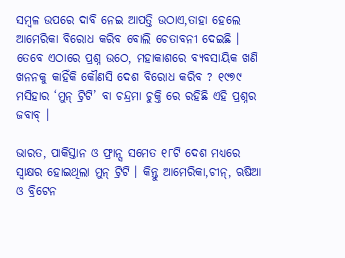ସମ୍ବଳ ଉପରେ ଦାବି ନେଇ ଆପତ୍ତି ଉଠାଏ,ତାହା ହେଲେ ଆମେରିକା ବିରୋଧ କରିବ ବୋଲି ଚେତାବନୀ ଦେଇଛି । ତେବେ ଏଠାରେ ପ୍ରଶ୍ନ ଉଠେ, ମହାକାଶରେ ବ୍ୟବସାୟିକ ଖଣି ଖନନକୁ କାହିଁକି କୌଣସି ଦେଶ ବିରୋଧ କରିବ ? ୧୯୭୯ ମସିହାର ‘ମୁନ୍ ଟ୍ରିଟି’ ବା ଚନ୍ଦ୍ରମା ଚୁକ୍ତି ରେ ରହିଛି ଏହି ପ୍ରଶ୍ନର ଜବାବ୍ ।

ଭାରତ, ପାକିସ୍ତାନ ଓ ଫ୍ରାନ୍ସ ସମେତ ୧୮ଟି ଦେଶ ମଧ୍ୟରେ ସ୍ବାକ୍ଷର ହୋଇଥିଲା ମୁନ୍ ଟ୍ରିଟି । କିନ୍ତୁ ଆମେରିକା,ଚୀନ୍‌, ଋଷିଆ ଓ ବ୍ରିଟେନ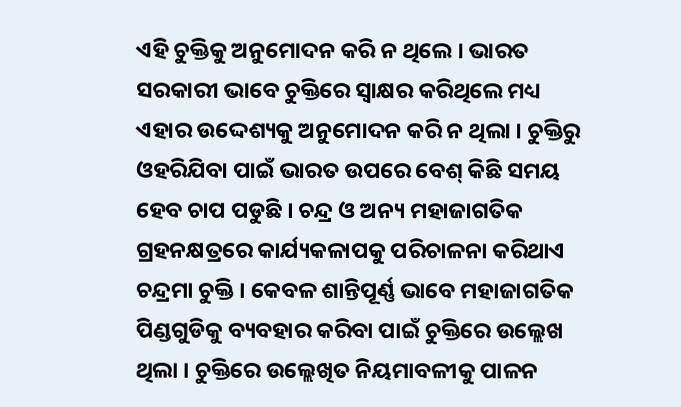ଏହି ଚୁକ୍ତିକୁ ଅନୁମୋଦନ କରି ନ ଥିଲେ । ଭାରତ ସରକାରୀ ଭାବେ ଚୁକ୍ତିରେ ସ୍ବାକ୍ଷର କରିଥିଲେ ମଧ୍ୟ ଏହାର ଉଦ୍ଦେଶ୍ୟକୁ ଅନୁମୋଦନ କରି ନ ଥିଲା । ଚୁକ୍ତିରୁ ଓହରିଯିବା ପାଇଁ ଭାରତ ଉପରେ ବେଶ୍ କିଛି ସମୟ ହେବ ଚାପ ପଡୁଛି । ଚନ୍ଦ୍ର ଓ ଅନ୍ୟ ମହାଜାଗତିକ ଗ୍ରହନକ୍ଷତ୍ରରେ କାର୍ଯ୍ୟକଳାପକୁ ପରିଚାଳନା କରିଥାଏ ଚନ୍ଦ୍ରମା ଚୁକ୍ତି । କେବଳ ଶାନ୍ତିପୂର୍ଣ୍ଣ ଭାବେ ମହାଜାଗତିକ ପିଣ୍ଡଗୁଡିକୁ ବ୍ୟବହାର କରିବା ପାଇଁ ଚୁକ୍ତିରେ ଉଲ୍ଲେଖ ଥିଲା । ଚୁକ୍ତିରେ ଉଲ୍ଲେଖିତ ନିୟମାବଳୀକୁ ପାଳନ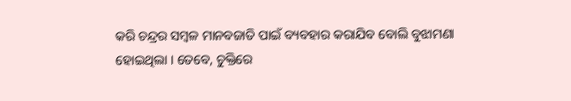କରି ଚନ୍ଦ୍ରର ସମ୍ବଳ ମାନବଜାତି ପାଇଁ ବ୍ୟବହାର କରାଯିବ ବୋଲି ବୁଝାମଣା ହୋଇଥିଲା । ତେବେ, ଚୁକ୍ତିରେ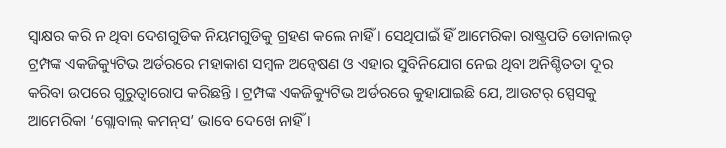ସ୍ବାକ୍ଷର କରି ନ ଥିବା ଦେଶଗୁଡିକ ନିୟମଗୁଡିକୁ ଗ୍ରହଣ କଲେ ନାହିଁ । ସେଥିପାଇଁ ହିଁ ଆମେରିକା ରାଷ୍ଟ୍ରପତି ଡୋନାଲଡ୍ ଟ୍ରମ୍ପଙ୍କ ଏକଜିକ୍ୟୁଟିଭ ଅର୍ଡରରେ ମହାକାଶ ସମ୍ବଳ ଅନ୍ବେଷଣ ଓ ଏହାର ସୁବିନିଯୋଗ ନେଇ ଥିବା ଅନିଶ୍ଚିତତା ଦୂର କରିବା ଉପରେ ଗୁରୁତ୍ବାରୋପ କରିଛନ୍ତି । ଟ୍ରମ୍ପଙ୍କ ଏକଜିକ୍ୟୁଟିଭ ଅର୍ଡରରେ କୁହାଯାଇଛି ଯେ, ଆଉଟର୍ ସ୍ପେସକୁ ଆମେରିକା ‘ଗ୍ଲୋବାଲ୍ କମନ୍‌ସ’ ଭାବେ ଦେଖେ ନାହିଁ ।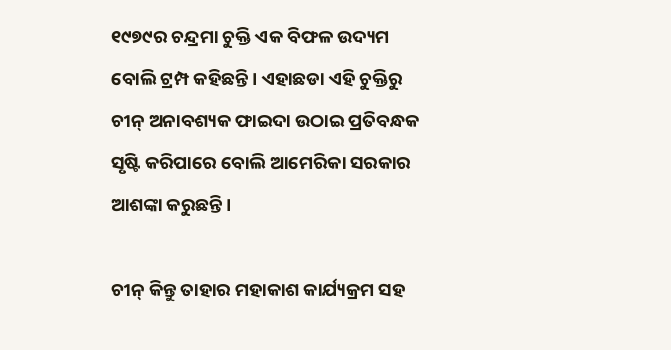୧୯୭୯ର ଚନ୍ଦ୍ରମା ଚୁକ୍ତି ଏକ ବିଫଳ ଉଦ୍ୟମ ବୋଲି ଟ୍ରମ୍ପ କହିଛନ୍ତି । ଏହାଛଡା ଏହି ଚୁକ୍ତିରୁ ଚୀନ୍ ଅନାବଶ୍ୟକ ଫାଇଦା ଉଠାଇ ପ୍ରତିବନ୍ଧକ ସୃଷ୍ଟି କରିପାରେ ବୋଲି ଆମେରିକା ସରକାର ଆଶଙ୍କା କରୁଛନ୍ତି ।

ଚୀନ୍ କିନ୍ତୁ ତାହାର ମହାକାଶ କାର୍ଯ୍ୟକ୍ରମ ସହ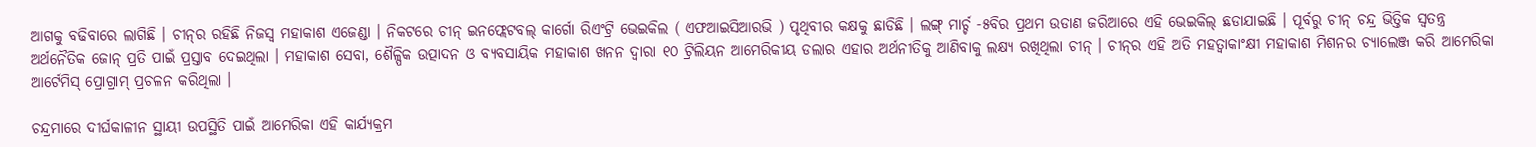ଆଗକୁ ବଢିବାରେ ଲାଗିଛି । ଚୀନ୍‌ର ରହିଛି ନିଜସ୍ବ ମହାକାଶ ଏଜେଣ୍ଡା । ନିକଟରେ ଚୀନ୍ ଇନଫ୍ଲେଟବଲ୍ କାର୍ଗୋ ରିଏଂଟ୍ରି ଭେଇକିଲ ( ଏଫଆଇସିଆରଭି ) ପୃଥିବୀର କକ୍ଷକୁ ଛାଡିଛି । ଲଙ୍ଗ୍ ମାର୍ଚ୍ଚ -୫ବିର ପ୍ରଥମ ଉଡାଣ ଜରିଆରେ ଏହି ଭେଇକିଲ୍ ଛଡାଯାଇଛି । ପୂର୍ବରୁ ଚୀନ୍ ଚନ୍ଦ୍ର ଭିତ୍ତିକ ସ୍ବତନ୍ତ୍ର ଅର୍ଥନୈତିକ ଜୋନ୍ ପ୍ରତି ପାଇଁ ପ୍ରସ୍ତାବ ଦେଇଥିଲା । ମହାକାଶ ସେବା, ଶୈଳ୍ପିକ ଉତ୍ପାଦନ ଓ ବ୍ୟବସାୟିକ ମହାକାଶ ଖନନ ଦ୍ବାରା ୧୦ ଟ୍ରିଲିୟନ ଆମେରିକୀୟ ଡଲାର ଏହାର ଅର୍ଥନୀତିକୁ ଆଣିବାକୁ ଲକ୍ଷ୍ୟ ରଖିଥିଲା ଚୀନ୍ । ଚୀନ୍‌ର ଏହି ଅତି ମହତ୍ବାକାଂକ୍ଷୀ ମହାକାଶ ମିଶନର ଚ୍ୟାଲେଞ୍ଜ କରି ଆମେରିକା ଆର୍ଟେମିସ୍ ପ୍ରୋଗ୍ରାମ୍ ପ୍ରଚଳନ କରିଥିଲା ।

ଚନ୍ଦ୍ରମାରେ ଦୀର୍ଘକାଳୀନ ସ୍ଥାୟୀ ଉପସ୍ଥିତି ପାଇଁ ଆମେରିକା ଏହି କାର୍ଯ୍ୟକ୍ରମ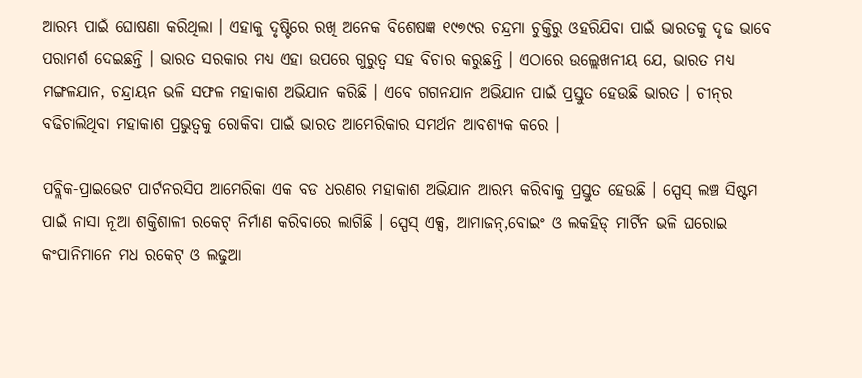ଆରମ୍ଭ ପାଇଁ ଘୋଷଣା କରିଥିଲା । ଏହାକୁ ଦୃଷ୍ଟିରେ ରଖି ଅନେକ ବିଶେଷଜ୍ଞ ୧୯୭୯ର ଚନ୍ଦ୍ରମା ଚୁକ୍ତିରୁ ଓହରିଯିବା ପାଇଁ ଭାରତକୁ ଦୃଢ ଭାବେ ପରାମର୍ଶ ଦେଇଛନ୍ତି । ଭାରତ ସରକାର ମଧ୍ୟ ଏହା ଉପରେ ଗୁରୁତ୍ବ ସହ ବିଚାର କରୁଛନ୍ତି । ଏଠାରେ ଉଲ୍ଲେଖନୀୟ ଯେ, ଭାରତ ମଧ୍ୟ ମଙ୍ଗଳଯାନ, ଚନ୍ଦ୍ରାୟନ ଭଳି ସଫଳ ମହାକାଶ ଅଭିଯାନ କରିଛି । ଏବେ ଗଗନଯାନ ଅଭିଯାନ ପାଇଁ ପ୍ରସ୍ତୁତ ହେଉଛି ଭାରତ । ଚୀନ୍‌ର ବଢିଚାଲିଥିବା ମହାକାଶ ପ୍ରଭୁତ୍ବକୁ ରୋକିବା ପାଇଁ ଭାରତ ଆମେରିକାର ସମର୍ଥନ ଆବଶ୍ୟକ କରେ ।

ପବ୍ଲିକ-ପ୍ରାଇଭେଟ ପାର୍ଟନରସିପ ଆମେରିକା ଏକ ବଡ ଧରଣର ମହାକାଶ ଅଭିଯାନ ଆରମ୍ଭ କରିବାକୁ ପ୍ରସ୍ତୁତ ହେଉଛି । ସ୍ପେସ୍ ଲଞ୍ଚ ସିଷ୍ଟମ ପାଇଁ ନାସା ନୂଆ ଶକ୍ତିଶାଳୀ ରକେଟ୍ ନିର୍ମାଣ କରିବାରେ ଲାଗିଛି । ସ୍ପେସ୍ ଏକ୍ସ, ଆମାଜନ୍‌,ବୋଇଂ ଓ ଲକହିଡ୍ ମାର୍ଟିନ ଭଳି ଘରୋଇ କଂପାନିମାନେ ମଧ ରକେଟ୍ ଓ ଲଢୁଆ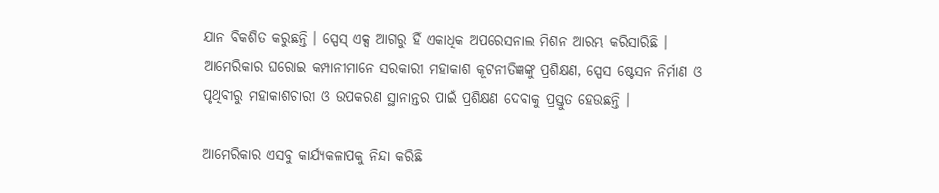ଯାନ ବିକଶିତ କରୁଛନ୍ତି । ସ୍ପେସ୍ ଏକ୍ସ ଆଗରୁ ହିଁ ଏକାଧିକ ଅପରେସନାଲ ମିଶନ ଆରମ୍ଭ କରିସାରିଛି । ଆମେରିକାର ଘରୋଇ କମ୍ପାନୀମାନେ ସରକାରୀ ମହାକାଶ କୂଟନୀତିଜ୍ଞଙ୍କୁ ପ୍ରଶିକ୍ଷଣ, ସ୍ପେସ ଷ୍ଟେସନ ନିର୍ମାଣ ଓ ପୃଥିବୀରୁ ମହାକାଶଚାରୀ ଓ ଉପକରଣ ସ୍ଥାନାନ୍ତର ପାଇଁ ପ୍ରଶିକ୍ଷଣ ଦେବାକୁ ପ୍ରସ୍ତୁତ ହେଉଛନ୍ତି ।

ଆମେରିକାର ଏସବୁ କାର୍ଯ୍ୟକଳାପକୁ ନିନ୍ଦା କରିଛି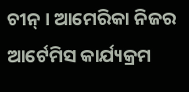ଚୀନ୍ । ଆମେରିକା ନିଜର ଆର୍ଟେମିସ କାର୍ଯ୍ୟକ୍ରମ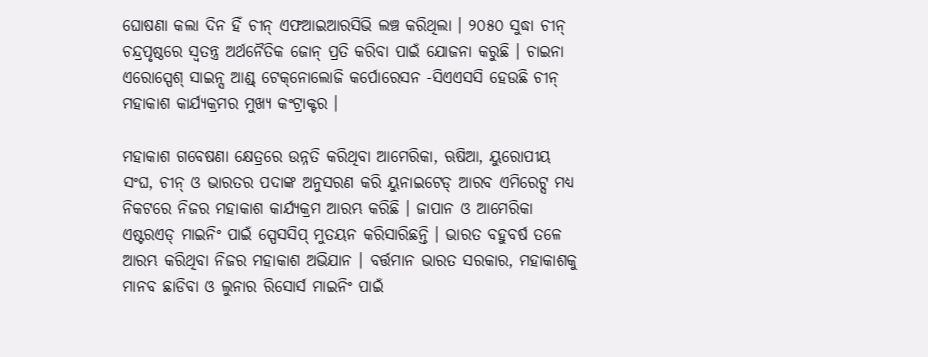ଘୋଷଣା କଲା ଦିନ ହିଁ ଚୀନ୍ ଏଫଆଇଆରସିଭି ଲଞ୍ଚ କରିଥିଲା । ୨୦୫୦ ସୁଦ୍ଧା ଚୀନ୍ ଚନ୍ଦ୍ରପୃଷ୍ଠରେ ସ୍ବତନ୍ତ୍ର ଅର୍ଥନୈତିକ ଜୋନ୍ ପ୍ରତି କରିବା ପାଇଁ ଯୋଜନା କରୁଛି । ଚାଇନା ଏରୋସ୍ପେଶ୍ ସାଇନ୍ସ ଆଣ୍ଡ୍ ଟେକ୍‌ନୋଲୋଜି କର୍ପୋରେସନ -ସିଏଏସସି ହେଉଛି ଚୀନ୍ ମହାକାଶ କାର୍ଯ୍ୟକ୍ରମର ମୁଖ୍ୟ କଂଟ୍ରାକ୍ଟର ।

ମହାକାଶ ଗବେଷଣା କ୍ଷେତ୍ରରେ ଉନ୍ନତି କରିଥିବା ଆମେରିକା, ଋଷିଆ, ୟୁରୋପୀୟ ସଂଘ, ଚୀନ୍ ଓ ଭାରତର ପଦାଙ୍କ ଅନୁସରଣ କରି ୟୁନାଇଟେଡ୍ ଆରବ ଏମିରେଟ୍ସ ମଧ୍ୟ ନିକଟରେ ନିଜର ମହାକାଶ କାର୍ଯ୍ୟକ୍ରମ ଆରମ୍ଭ କରିଛି । ଜାପାନ ଓ ଆମେରିକା ଏଷ୍ଟରଏଡ୍ ମାଇନିଂ ପାଇଁ ସ୍ପେସସିପ୍ ମୁତୟନ କରିସାରିଛନ୍ତି । ଭାରତ ବହୁବର୍ଷ ତଳେ ଆରମ୍ଭ କରିଥିବା ନିଜର ମହାକାଶ ଅଭିଯାନ । ବର୍ତ୍ତମାନ ଭାରତ ସରକାର, ମହାକାଶକୁ ମାନବ ଛାଡିବା ଓ ଲୁନାର ରିସୋର୍ସ ମାଇନିଂ ପାଇଁ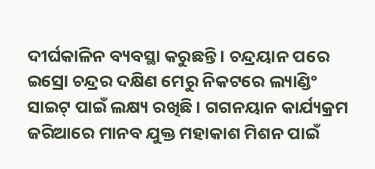ଦୀର୍ଘକାଳିନ ବ୍ୟବସ୍ଥା କରୁଛନ୍ତି । ଚନ୍ଦ୍ରୟାନ ପରେ ଇସ୍ରୋ ଚନ୍ଦ୍ରର ଦକ୍ଷିଣ ମେରୁ ନିକଟରେ ଲ୍ୟାଣ୍ଡିଂ ସାଇଟ୍ ପାଇଁ ଲକ୍ଷ୍ୟ ରଖିଛି । ଗଗନୟାନ କାର୍ଯ୍ୟକ୍ରମ ଜରିଆରେ ମାନବ ଯୁକ୍ତ ମହାକାଶ ମିଶନ ପାଇଁ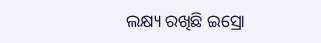ଲକ୍ଷ୍ୟ ରଖିଛି ଇସ୍ରୋ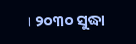। ୨୦୩୦ ସୁଦ୍ଧା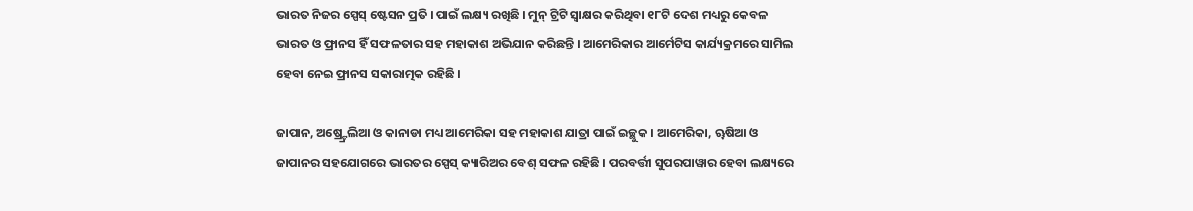ଭାରତ ନିଜର ସ୍ପେସ୍ ଷ୍ଟେସନ ପ୍ରତି । ପାଇଁ ଲକ୍ଷ୍ୟ ରଖିଛି । ମୁନ୍ ଟ୍ରିଟି ସ୍ୱାକ୍ଷର କରିଥିବା ୧୮ଟି ଦେଶ ମଧ୍ୟରୁ କେବଳ ଭାରତ ଓ ଫ୍ରାନସ ହିଁ ସଫଳତାର ସହ ମହାକାଶ ଅଭିଯାନ କରିଛନ୍ତି । ଆମେରିକାର ଆର୍ମେଟିସ କାର୍ଯ୍ୟକ୍ରମରେ ସାମିଲ ହେବା ନେଇ ଫ୍ରାନସ ସକାରାତ୍ମକ ରହିଛି ।

ଜାପାନ, ଅଷ୍ର୍ଟ୍ରେଲିଆ ଓ କାନାଡା ମଧ୍ୟ ଆମେରିକା ସହ ମହାକାଶ ଯାତ୍ରା ପାଇଁ ଇଚ୍ଛୁକ । ଆମେରିକା, ୠଷିଆ ଓ ଜାପାନର ସହଯୋଗରେ ଭାରତର ସ୍ପେସ୍ କ୍ୟାରିଅର ବେଶ୍ ସଫଳ ରହିଛି । ପରବର୍ତ୍ତୀ ସୁପରପାୱାର ହେବା ଲକ୍ଷ୍ୟରେ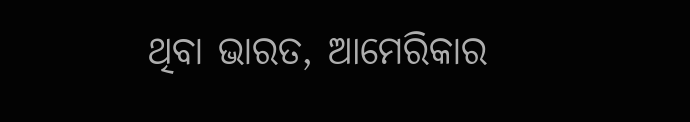ଥିବା ଭାରତ, ଆମେରିକାର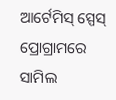ଆର୍ଟେମିସ୍ ସ୍ପେସ୍ ପ୍ରୋଗ୍ରାମରେ ସାମିଲ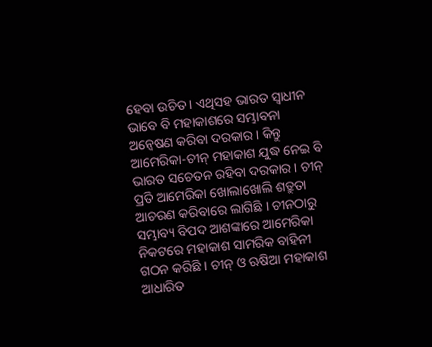ହେବା ଉଚିତ । ଏଥିସହ ଭାରତ ସ୍ୱାଧୀନ ଭାବେ ବି ମହାକାଶରେ ସମ୍ଭାବନା ଅନ୍ୱେଷଣ କରିବା ଦରକାର । କିନ୍ତୁ ଆମେରିକା-ଚୀନ୍ ମହାକାଶ ଯୁଦ୍ଧ ନେଇ ବି ଭାରତ ସଚେତନ ରହିବା ଦରକାର । ଚୀନ୍ ପ୍ରତି ଆମେରିକା ଖୋଲାଖୋଲି ଶତ୍ରୁତା ଆଚରଣ କରିବାରେ ଲାଗିଛି । ଚୀନଠାରୁ ସମ୍ଭାବ୍ୟ ବିପଦ ଆଶଙ୍କାରେ ଆମେରିକା ନିକଟରେ ମହାକାଶ ସାମରିକ ବାହିନୀ ଗଠନ କରିଛି । ଚୀନ୍ ଓ ଋଷିଆ ମହାକାଶ ଆଧାରିତ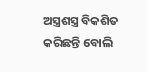ଅସ୍ତ୍ରଶସ୍ତ୍ର ବିକଶିତ କରିଛନ୍ତି ବୋଲି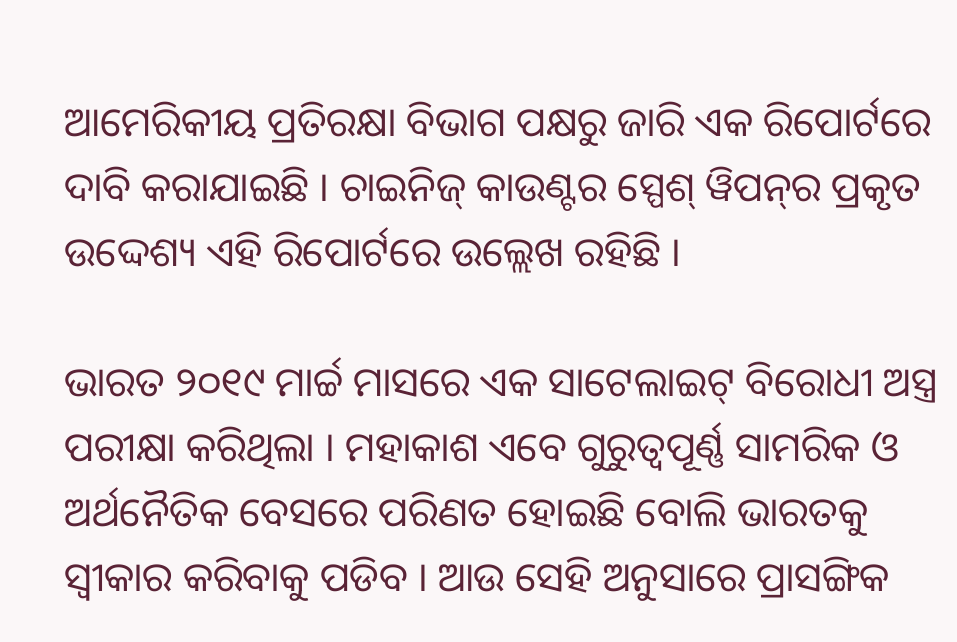ଆମେରିକୀୟ ପ୍ରତିରକ୍ଷା ବିଭାଗ ପକ୍ଷରୁ ଜାରି ଏକ ରିପୋର୍ଟରେ ଦାବି କରାଯାଇଛି । ଚାଇନିଜ୍ କାଉଣ୍ଟର ସ୍ପେଶ୍ ୱିପନ୍‌ର ପ୍ରକୃତ ଉଦ୍ଦେଶ୍ୟ ଏହି ରିପୋର୍ଟରେ ଉଲ୍ଲେଖ ରହିଛି ।

ଭାରତ ୨୦୧୯ ମାର୍ଚ୍ଚ ମାସରେ ଏକ ସାଟେଲାଇଟ୍ ବିରୋଧୀ ଅସ୍ତ୍ର ପରୀକ୍ଷା କରିଥିଲା । ମହାକାଶ ଏବେ ଗୁରୁତ୍ୱପୂର୍ଣ୍ଣ ସାମରିକ ଓ ଅର୍ଥନୈତିକ ବେସରେ ପରିଣତ ହୋଇଛି ବୋଲି ଭାରତକୁ ସ୍ୱୀକାର କରିବାକୁ ପଡିବ । ଆଉ ସେହି ଅନୁସାରେ ପ୍ରାସଙ୍ଗିକ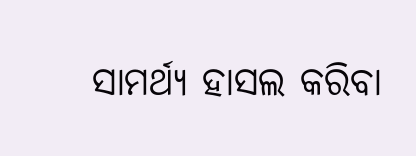ସାମର୍ଥ୍ୟ ହାସଲ କରିବା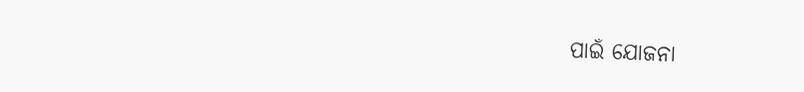ପାଇଁ ଯୋଜନା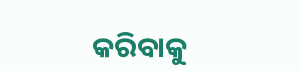କରିବାକୁ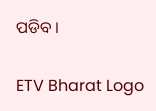ପଡିବ ।

ETV Bharat Logo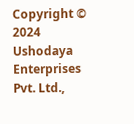Copyright © 2024 Ushodaya Enterprises Pvt. Ltd.,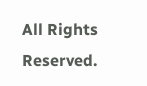All Rights Reserved.